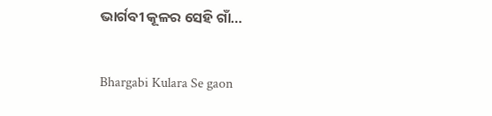ଭାର୍ଗବୀ କୂଳର ସେହି ଗାଁ…

Bhargabi Kulara Se gaon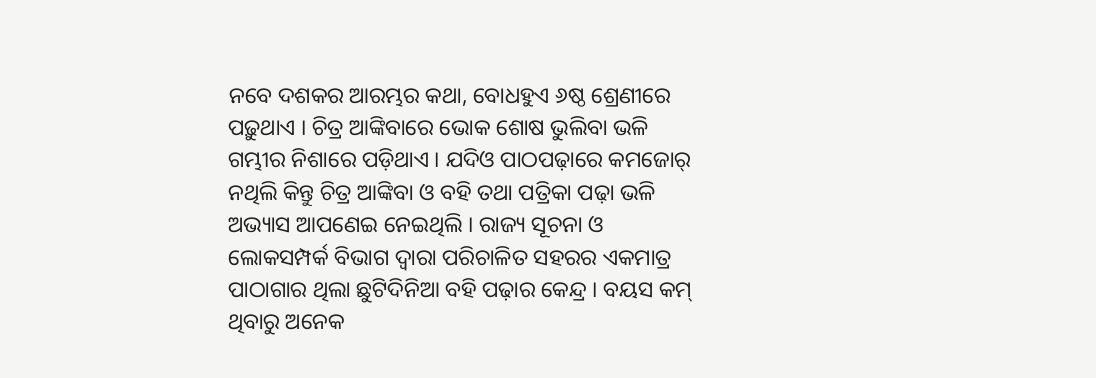ନବେ ଦଶକର ଆରମ୍ଭର କଥା, ବୋଧହୁଏ ୬ଷ୍ଠ ଶ୍ରେଣୀରେ ପଢ଼ୁଥାଏ । ଚିତ୍ର ଆଙ୍କିବାରେ ଭୋକ ଶୋଷ ଭୁଲିବା ଭଳି ଗମ୍ଭୀର ନିଶାରେ ପଡ଼ିଥାଏ । ଯଦିଓ ପାଠପଢ଼ାରେ କମଜୋର୍ ନଥିଲି କିନ୍ତୁ ଚିତ୍ର ଆଙ୍କିବା ଓ ବହି ତଥା ପତ୍ରିକା ପଢ଼ା ଭଳି ଅଭ୍ୟାସ ଆପଣେଇ ନେଇଥିଲି । ରାଜ୍ୟ ସୂଚନା ଓ ଲୋକସମ୍ପର୍କ ବିଭାଗ ଦ୍ୱାରା ପରିଚାଳିତ ସହରର ଏକମାତ୍ର ପାଠାଗାର ଥିଲା ଛୁଟିଦିନିଆ ବହି ପଢ଼ାର କେନ୍ଦ୍ର । ବୟସ କମ୍ ଥିବାରୁ ଅନେକ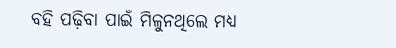ବହି ପଢ଼ିବା ପାଇଁ ମିଳୁନଥିଲେ ମଧ୍ୟ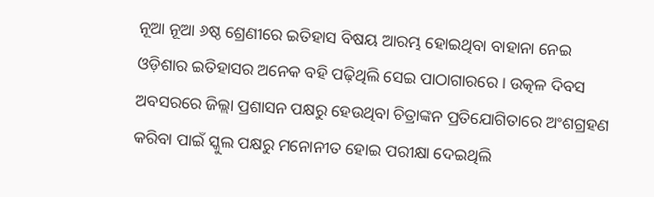ନୂଆ ନୂଆ ୬ଷ୍ଠ ଶ୍ରେଣୀରେ ଇତିହାସ ବିଷୟ ଆରମ୍ଭ ହୋଇଥିବା ବାହାନା ନେଇ ଓଡ଼ିଶାର ଇତିହାସର ଅନେକ ବହି ପଢ଼ିଥିଲି ସେଇ ପାଠାଗାରରେ । ଉତ୍କଳ ଦିବସ ଅବସରରେ ଜିଲ୍ଲା ପ୍ରଶାସନ ପକ୍ଷରୁ ହେଉଥିବା ଚିତ୍ରାଙ୍କନ ପ୍ରତିଯୋଗିତାରେ ଅଂଶଗ୍ରହଣ କରିବା ପାଇଁ ସ୍କୁଲ ପକ୍ଷରୁ ମନୋନୀତ ହୋଇ ପରୀକ୍ଷା ଦେଇଥିଲି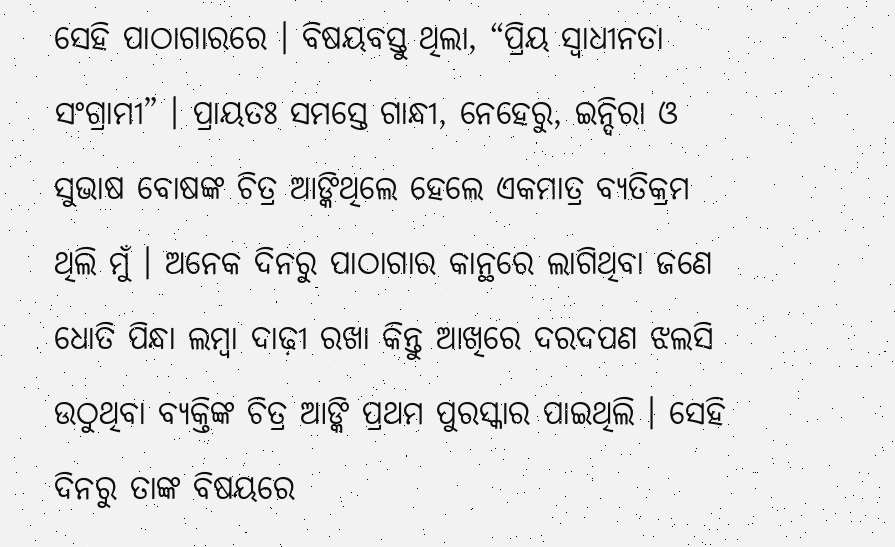ସେହି ପାଠାଗାରରେ । ବିଷୟବସ୍ତୁ ଥିଲା, “ପ୍ରିୟ ସ୍ୱାଧୀନତା ସଂଗ୍ରାମୀ” । ପ୍ରାୟତଃ ସମସ୍ତେ ଗାନ୍ଧୀ, ନେହେରୁ, ଇନ୍ଦିରା ଓ ସୁଭାଷ ବୋଷଙ୍କ ଚିତ୍ର ଆଙ୍କିଥିଲେ ହେଲେ ଏକମାତ୍ର ବ୍ୟତିକ୍ରମ ଥିଲି ମୁଁ । ଅନେକ ଦିନରୁ ପାଠାଗାର କାନ୍ଥରେ ଲାଗିଥିବା ଜଣେ ଧୋତି ପିନ୍ଧା ଲମ୍ୱା ଦାଢ଼ୀ ରଖା କିନ୍ତୁ ଆଖିରେ ଦରଦପଣ ଝଲସି ଉଠୁଥିବା ବ୍ୟକ୍ତିଙ୍କ ଚିତ୍ର ଆଙ୍କି ପ୍ରଥମ ପୁରସ୍କାର ପାଇଥିଲି । ସେହି ଦିନରୁ ତାଙ୍କ ବିଷୟରେ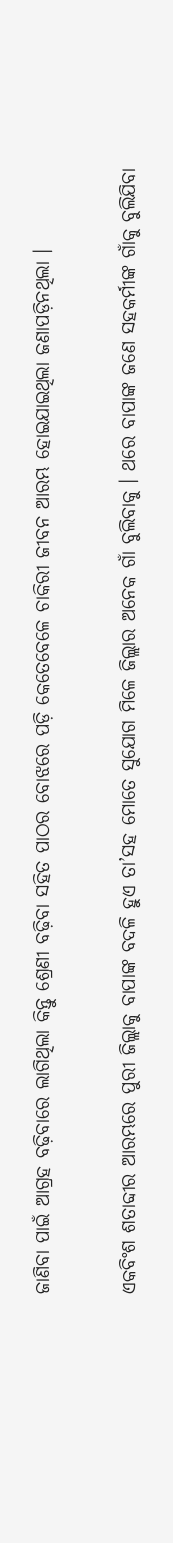ଜାଣିବା ପାଇଁ ଆଗ୍ରହ ବଢ଼ିବାରେ ଲାଗିଥିଲା କିନ୍ତୁ ଶ୍ରେଣୀ ବଢ଼ିବା ସହିତ ପାଠର ବୋଝରେ ପଡ଼ି କେତେବେଳେ ଚାକିରୀ ଜୀବନ ଆରମ୍ଭ ହୋଇଯାଇଥିଲା ଜଣାପଡ଼ିନଥିଲା ।

ଏକବିଂଶ ଶତାବ୍ଦୀର ଆରମ୍ଭରେ ପୁରୀ ଜିଲ୍ଲାକୁ ବାପାଙ୍କ ବଦଳି ହୁଏ ତା’ସହ ମୋତେ ସୁଯୋଗ ମିଳେ ଜିଲ୍ଲାର ଅନେକ ଗାଁ ବୁଲିବାକୁ । ଥରେ ବାପାଙ୍କ ଜଣେ ସହକର୍ମୀଙ୍କ ଗାଁକୁ ବୁଲିଯିବା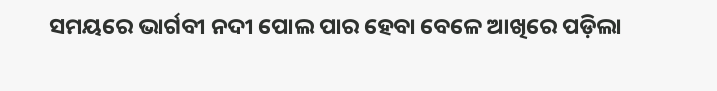ସମୟରେ ଭାର୍ଗବୀ ନଦୀ ପୋଲ ପାର ହେବା ବେଳେ ଆଖିରେ ପଡ଼ିଲା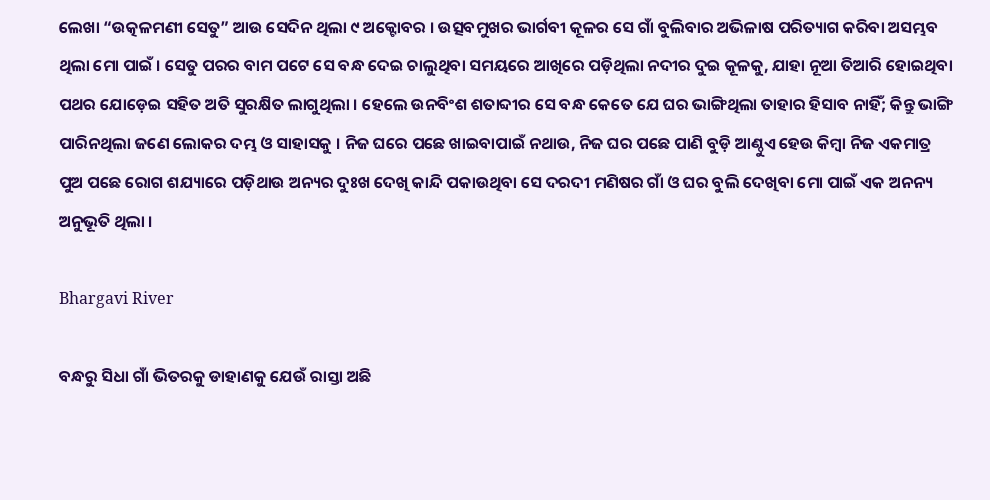ଲେଖା “ଉତ୍କଳମଣୀ ସେତୁ” ଆଉ ସେଦିନ ଥିଲା ୯ ଅକ୍ଟୋବର । ଉତ୍ସବମୁଖର ଭାର୍ଗବୀ କୂଳର ସେ ଗାଁ ବୁଲିବାର ଅଭିଳାଷ ପରିତ୍ୟାଗ କରିବା ଅସମ୍ଭବ ଥିଲା ମୋ ପାଇଁ । ସେତୁ ପରର ବାମ ପଟେ ସେ ବନ୍ଧ ଦେଇ ଚାଲୁଥିବା ସମୟରେ ଆଖିରେ ପଡ଼ିଥିଲା ନଦୀର ଦୁଇ କୂଳକୁ, ଯାହା ନୂଆ ତିଆରି ହୋଇଥିବା ପଥର ଯୋଡ଼େଇ ସହିତ ଅତି ସୁରକ୍ଷିତ ଲାଗୁଥିଲା । ହେଲେ ଉନବିଂଶ ଶତାବ୍ଦୀର ସେ ବନ୍ଧ କେତେ ଯେ ଘର ଭାଙ୍ଗିଥିଲା ତାହାର ହିସାବ ନାହିଁ; କିନ୍ତୁ ଭାଙ୍ଗି ପାରିନଥିଲା ଜଣେ ଲୋକର ଦମ୍ଭ ଓ ସାହାସକୁ । ନିଜ ଘରେ ପଛେ ଖାଇବାପାଇଁ ନଥାଉ, ନିଜ ଘର ପଛେ ପାଣି ବୁଡ଼ି ଆଣ୍ଠୁଏ ହେଉ କିମ୍ୱା ନିଜ ଏକମାତ୍ର ପୁଅ ପଛେ ରୋଗ ଶଯ୍ୟାରେ ପଡ଼ିଥାଉ ଅନ୍ୟର ଦୁଃଖ ଦେଖି କାନ୍ଦି ପକାଉଥିବା ସେ ଦରଦୀ ମଣିଷର ଗାଁ ଓ ଘର ବୁଲି ଦେଖିବା ମୋ ପାଇଁ ଏକ ଅନନ୍ୟ ଅନୁଭୂତି ଥିଲା ।

Bhargavi River

ବନ୍ଧରୁ ସିଧା ଗାଁ ଭିତରକୁ ଡାହାଣକୁ ଯେଉଁ ରାସ୍ତା ଅଛି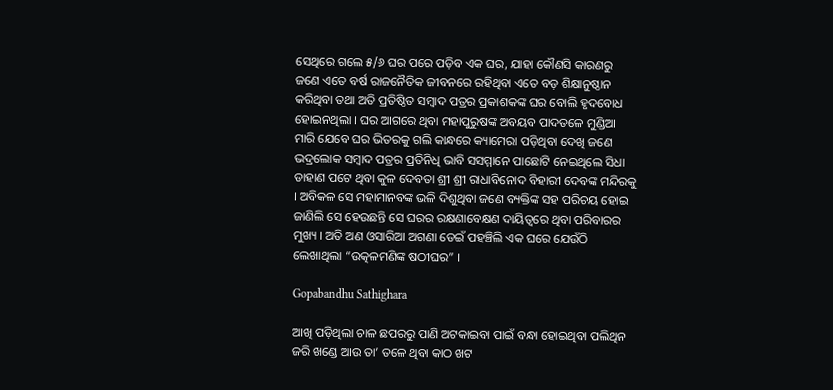ସେଥିରେ ଗଲେ ୫/୬ ଘର ପରେ ପଡ଼ିବ ଏକ ଘର, ଯାହା କୌଣସି କାରଣରୁ ଜଣେ ଏତେ ବର୍ଷ ରାଜନୈତିକ ଜୀବନରେ ରହିଥିବା ଏତେ ବଡ଼ ଶିକ୍ଷାନୁଷ୍ଠାନ କରିଥିବା ତଥା ଅତି ପ୍ରତିଷ୍ଠିତ ସମ୍ୱାଦ ପତ୍ରର ପ୍ରକାଶକଙ୍କ ଘର ବୋଲି ହୃଦବୋଧ ହୋଇନଥିଲା । ଘର ଆଗରେ ଥିବା ମହାପୁରୁଷଙ୍କ ଅବୟବ ପାଦତଳେ ମୁଣ୍ଡିଆ ମାରି ଯେବେ ଘର ଭିତରକୁ ଗଲି କାନ୍ଧରେ କ୍ୟାମେରା ପଡ଼ିଥିବା ଦେଖି ଜଣେ ଭଦ୍ରଲୋକ ସମ୍ୱାଦ ପତ୍ରର ପ୍ରତିନିଧି ଭାବି ସସମ୍ମାନେ ପାଛୋଟି ନେଇଥିଲେ ସିଧା ଡାହାଣ ପଟେ ଥିବା କୁଳ ଦେବତା ଶ୍ରୀ ଶ୍ରୀ ରାଧାବିନୋଦ ବିହାରୀ ଦେବଙ୍କ ମନ୍ଦିରକୁ । ଅବିକଳ ସେ ମହାମାନବଙ୍କ ଭଳି ଦିଶୁଥିବା ଜଣେ ବ୍ୟକ୍ତିଙ୍କ ସହ ପରିଚୟ ହୋଇ ଜାଣିଲି ସେ ହେଉଛନ୍ତି ସେ ଘରର ରକ୍ଷଣାବେକ୍ଷଣ ଦାୟିତ୍ୱରେ ଥିବା ପରିବାରର ମୁଖ୍ୟ । ଅତି ଅଣ ଓସାରିଆ ଅଗଣା ଡେଇଁ ପହଞ୍ଚିଲି ଏକ ଘରେ ଯେଉଁଠି ଲେଖାଥିଲା “ଉତ୍କଳମଣିଙ୍କ ଷଠୀଘର” ।

Gopabandhu Sathighara

ଆଖି ପଡ଼ିଥିଲା ଚାଳ ଛପରରୁ ପାଣି ଅଟକାଇବା ପାଇଁ ବନ୍ଧା ହୋଇଥିବା ପଲିଥିନ ଜରି ଖଣ୍ଡେ ଆଉ ତା’ ତଳେ ଥିବା କାଠ ଖଟ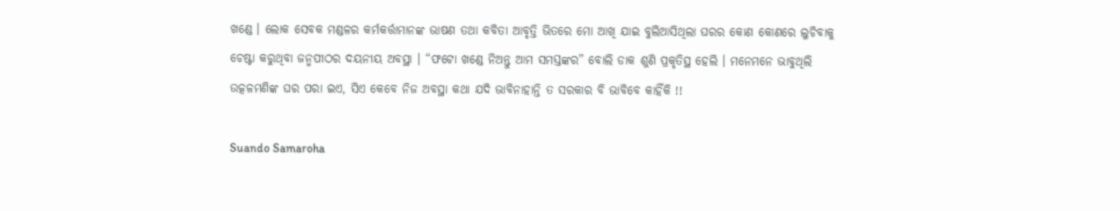ଖଣ୍ଡେ । ଲୋକ ସେବକ ମଣ୍ଡଳର କର୍ମକର୍ତ୍ତାମାନଙ୍କ ଭାଷଣ ତଥା କବିତା ଆବୃତ୍ତି ଭିତରେ ମୋ ଆଖି ଯାଇ ବୁଲିଆସିଥିଲା ଘରର କୋଣ କୋଣରେ ଲୁଚିବାକୁ ଚେଷ୍ଟା କରୁଥିବା ଜନ୍ମପୀଠର ଦୟନୀୟ ଅବସ୍ଥା । “ଫଟୋ ଖଣ୍ଡେ ନିଅନ୍ତୁ ଆମ ସମସ୍ତଙ୍କର” ବୋଲି ଡାକ ଶୁଣି ପ୍ରକୃତିସ୍ଥ ହେଲି । ମନେମନେ ଭାବୁଥିଲି ଉତ୍କଳମଣିଙ୍କ ଘର ପରା ଇଏ, ସିଏ କେବେ ନିଜ ଅବସ୍ଥା କଥା ଯଦି ଭାବିନାହାନ୍ତି ତ ସରକାର ବି ଭାବିବେ କାହିଁକି !!

Suando Samaroha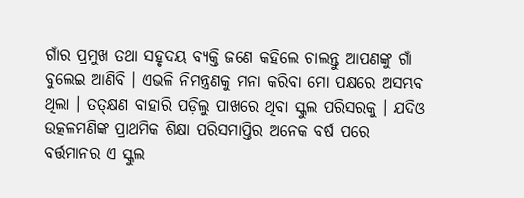ଗାଁର ପ୍ରମୁଖ ତଥା ସହୃଦୟ ବ୍ୟକ୍ତି ଜଣେ କହିଲେ ଚାଲନ୍ତୁ ଆପଣଙ୍କୁ ଗାଁ ବୁଲେଇ ଆଣିବି । ଏଭଳି ନିମନ୍ତ୍ରଣକୁ ମନା କରିବା ମୋ ପକ୍ଷରେ ଅସମ୍ଭବ ଥିଲା । ତତ୍‌କ୍ଷଣ ବାହାରି ପଡ଼ିଲୁ ପାଖରେ ଥିବା ସ୍କୁଲ ପରିସରକୁ । ଯଦିଓ ଉତ୍କଳମଣିଙ୍କ ପ୍ରାଥମିକ ଶିକ୍ଷା ପରିସମାପ୍ତିର ଅନେକ ବର୍ଷ ପରେ ବର୍ତ୍ତମାନର ଏ ସ୍କୁଲ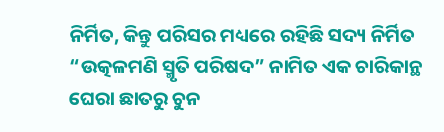ନିର୍ମିତ, କିନ୍ତୁ ପରିସର ମଧ୍ୟରେ ରହିଛି ସଦ୍ୟ ନିର୍ମିତ “ଉତ୍କଳମଣି ସ୍ମୃତି ପରିଷଦ” ନାମିତ ଏକ ଚାରିକାନ୍ଥ ଘେରା ଛାତରୁ ଚୁନ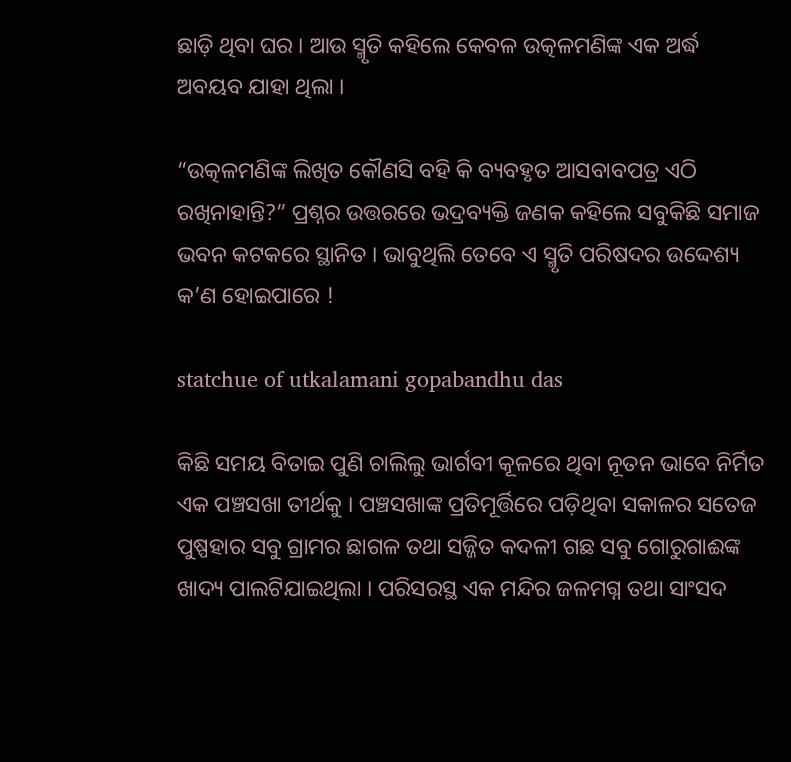ଛାଡ଼ି ଥିବା ଘର । ଆଉ ସ୍ମୃତି କହିଲେ କେବଳ ଉତ୍କଳମଣିଙ୍କ ଏକ ଅର୍ଦ୍ଧ ଅବୟବ ଯାହା ଥିଲା ।

“ଉତ୍କଳମଣିଙ୍କ ଲିଖିତ କୌଣସି ବହି କି ବ୍ୟବହୃତ ଆସବାବପତ୍ର ଏଠି ରଖିନାହାନ୍ତି?” ପ୍ରଶ୍ନର ଉତ୍ତରରେ ଭଦ୍ରବ୍ୟକ୍ତି ଜଣକ କହିଲେ ସବୁକିଛି ସମାଜ ଭବନ କଟକରେ ସ୍ଥାନିତ । ଭାବୁଥିଲି ତେବେ ଏ ସ୍ମୃତି ପରିଷଦର ଉଦ୍ଦେଶ୍ୟ କ’ଣ ହୋଇପାରେ !

statchue of utkalamani gopabandhu das

କିଛି ସମୟ ବିତାଇ ପୁଣି ଚାଲିଲୁ ଭାର୍ଗବୀ କୂଳରେ ଥିବା ନୂତନ ଭାବେ ନିର୍ମିତ ଏକ ପଞ୍ଚସଖା ତୀର୍ଥକୁ । ପଞ୍ଚସଖାଙ୍କ ପ୍ରତିମୂର୍ତ୍ତିରେ ପଡ଼ିଥିବା ସକାଳର ସତେଜ ପୁଷ୍ପହାର ସବୁ ଗ୍ରାମର ଛାଗଳ ତଥା ସଜ୍ଜିତ କଦଳୀ ଗଛ ସବୁ ଗୋରୁଗାଈଙ୍କ ଖାଦ୍ୟ ପାଲଟିଯାଇଥିଲା । ପରିସରସ୍ଥ ଏକ ମନ୍ଦିର ଜଳମଗ୍ନ ତଥା ସାଂସଦ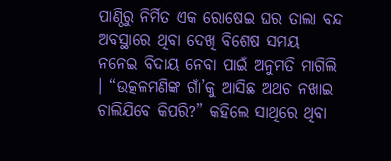ପାଣ୍ଠିରୁ ନିର୍ମିତ ଏକ ରୋଷେଇ ଘର ତାଲା ବନ୍ଦ ଅବସ୍ଥାରେ ଥିବା ଦେଖି ବିଶେଷ ସମୟ ନନେଇ ବିଦାୟ ନେବା ପାଇଁ ଅନୁମତି ମାଗିଲି । “ଉତ୍କଳମଣିଙ୍କ ଗାଁ’କୁ ଆସିଛ ଅଥଚ ନଖାଇ ଚାଲିଯିବେ କିପରି?” କହିଲେ ସାଥିରେ ଥିବା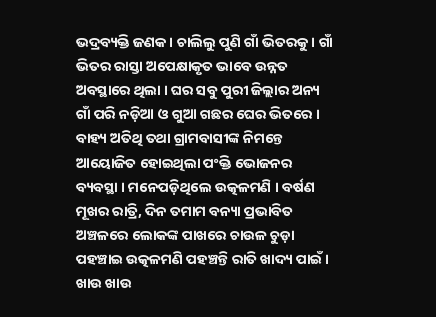ଭଦ୍ରବ୍ୟକ୍ତି ଜଣକ । ଚାଲିଲୁ ପୁଣି ଗାଁ ଭିତରକୁ । ଗାଁ ଭିତର ରାସ୍ତା ଅପେକ୍ଷାକୃତ ଭାବେ ଉନ୍ନତ ଅବସ୍ଥାରେ ଥିଲା । ଘର ସବୁ ପୁରୀ ଜିଲ୍ଲାର ଅନ୍ୟ ଗାଁ ପରି ନଡ଼ିଆ ଓ ଗୁଆ ଗଛର ଘେର ଭିତରେ । ବାହ୍ୟ ଅତିଥି ତଥା ଗ୍ରାମବାସୀଙ୍କ ନିମନ୍ତେ ଆୟୋଜିତ ହୋଇଥିଲା ପଂକ୍ତି ଭୋଜନର ବ୍ୟବସ୍ଥା । ମନେପଡ଼ିଥିଲେ ଉତ୍କଳମଣି । ବର୍ଷଣ ମୂଖର ରାତ୍ରି, ଦିନ ତମାମ ବନ୍ୟା ପ୍ରଭାବିତ ଅଞ୍ଚଳରେ ଲୋକଙ୍କ ପାଖରେ ଚାଉଳ ଚୁଡ଼ା ପହଞ୍ଚାଇ ଉତ୍କଳମଣି ପହଞ୍ଚନ୍ତି ରାତି ଖାଦ୍ୟ ପାଇଁ । ଖାଉ ଖାଉ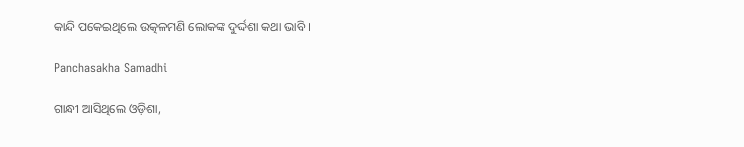କାନ୍ଦି ପକେଇଥିଲେ ଉତ୍କଳମଣି ଲୋକଙ୍କ ଦୁର୍ଦ୍ଦଶା କଥା ଭାବି ।

Panchasakha Samadhi

ଗାନ୍ଧୀ ଆସିଥିଲେ ଓଡ଼ିଶା,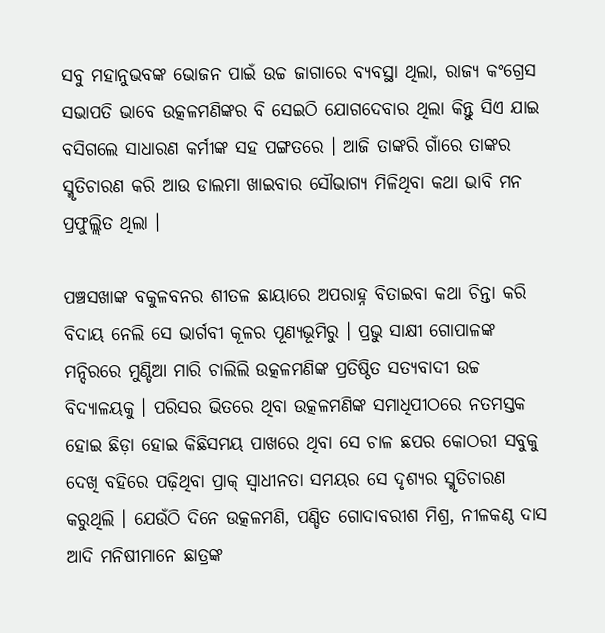ସବୁ ମହାନୁଭବଙ୍କ ଭୋଜନ ପାଇଁ ଉଚ୍ଚ ଜାଗାରେ ବ୍ୟବସ୍ଥା ଥିଲା, ରାଜ୍ୟ କଂଗ୍ରେସ ସଭାପତି ଭାବେ ଉତ୍କଳମଣିଙ୍କର ବି ସେଇଠି ଯୋଗଦେବାର ଥିଲା କିନ୍ତୁ ସିଏ ଯାଇ ବସିଗଲେ ସାଧାରଣ କର୍ମୀଙ୍କ ସହ ପଙ୍ଗତରେ । ଆଜି ତାଙ୍କରି ଗାଁରେ ତାଙ୍କର ସ୍ମୃତିଚାରଣ କରି ଆଉ ଡାଲମା ଖାଇବାର ସୌଭାଗ୍ୟ ମିଳିଥିବା କଥା ଭାବି ମନ ପ୍ରଫୁଲ୍ଲିତ ଥିଲା ।

ପଞ୍ଚସଖାଙ୍କ ବକୁଳବନର ଶୀତଳ ଛାୟାରେ ଅପରାହ୍ନ ବିତାଇବା କଥା ଚିନ୍ତା କରି ବିଦାୟ ନେଲି ସେ ଭାର୍ଗବୀ କୂଳର ପୂଣ୍ୟଭୂମିରୁ । ପ୍ରଭୁ ସାକ୍ଷୀ ଗୋପାଳଙ୍କ ମନ୍ଦିରରେ ମୁଣ୍ଡିଆ ମାରି ଚାଲିଲି ଉତ୍କଳମଣିଙ୍କ ପ୍ରତିଷ୍ଠିତ ସତ୍ୟବାଦୀ ଉଚ୍ଚ ବିଦ୍ୟାଳୟକୁ । ପରିସର ଭିତରେ ଥିବା ଉତ୍କଳମଣିଙ୍କ ସମାଧିପୀଠରେ ନତମସ୍ତକ ହୋଇ ଛିଡ଼ା ହୋଇ କିଛିସମୟ ପାଖରେ ଥିବା ସେ ଚାଳ ଛପର କୋଠରୀ ସବୁକୁ ଦେଖି ବହିରେ ପଢ଼ିଥିବା ପ୍ରାକ୍ ସ୍ୱାଧୀନତା ସମୟର ସେ ଦୃଶ୍ୟର ସ୍ମୃତିଚାରଣ କରୁଥିଲି । ଯେଉଁଠି ଦିନେ ଉତ୍କଳମଣି, ପଣ୍ଡିତ ଗୋଦାବରୀଶ ମିଶ୍ର, ନୀଳକଣ୍ଠ ଦାସ ଆଦି ମନିଷୀମାନେ ଛାତ୍ରଙ୍କ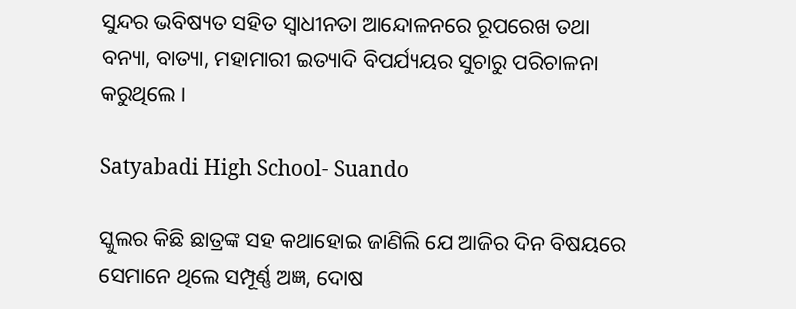ସୁନ୍ଦର ଭବିଷ୍ୟତ ସହିତ ସ୍ୱାଧୀନତା ଆନ୍ଦୋଳନରେ ରୂପରେଖ ତଥା ବନ୍ୟା, ବାତ୍ୟା, ମହାମାରୀ ଇତ୍ୟାଦି ବିପର୍ଯ୍ୟୟର ସୁଚାରୁ ପରିଚାଳନା କରୁଥିଲେ ।

Satyabadi High School- Suando

ସ୍କୁଲର କିଛି ଛାତ୍ରଙ୍କ ସହ କଥାହୋଇ ଜାଣିଲି ଯେ ଆଜିର ଦିନ ବିଷୟରେ ସେମାନେ ଥିଲେ ସମ୍ପୂର୍ଣ୍ଣ ଅଜ୍ଞ, ଦୋଷ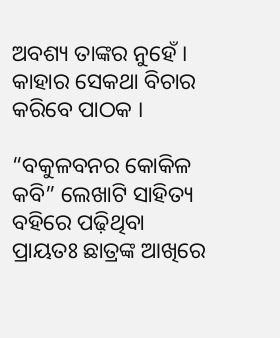ଅବଶ୍ୟ ତାଙ୍କର ନୁହେଁ । କାହାର ସେକଥା ବିଚାର କରିବେ ପାଠକ ।

“ବକୁଳବନର କୋକିଳ କବି” ଲେଖାଟି ସାହିତ୍ୟ ବହିରେ ପଢ଼ିଥିବା ପ୍ରାୟତଃ ଛାତ୍ରଙ୍କ ଆଖିରେ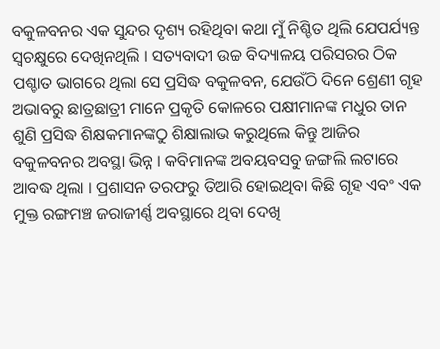ବକୁଳବନର ଏକ ସୁନ୍ଦର ଦୃଶ୍ୟ ରହିଥିବା କଥା ମୁଁ ନିଶ୍ଚିତ ଥିଲି ଯେପର୍ଯ୍ୟନ୍ତ ସ୍ୱଚକ୍ଷୁରେ ଦେଖିନଥିଲି । ସତ୍ୟବାଦୀ ଉଚ୍ଚ ବିଦ୍ୟାଳୟ ପରିସରର ଠିକ ପଶ୍ଚାତ ଭାଗରେ ଥିଲା ସେ ପ୍ରସିଦ୍ଧ ବକୁଳବନ, ଯେଉଁଠି ଦିନେ ଶ୍ରେଣୀ ଗୃହ ଅଭାବରୁ ଛାତ୍ରଛାତ୍ରୀ ମାନେ ପ୍ରକୃତି କୋଳରେ ପକ୍ଷୀମାନଙ୍କ ମଧୁର ତାନ ଶୁଣି ପ୍ରସିଦ୍ଧ ଶିକ୍ଷକମାନଙ୍କଠୁ ଶିକ୍ଷାଲାଭ କରୁଥିଲେ କିନ୍ତୁ ଆଜିର ବକୁଳବନର ଅବସ୍ଥା ଭିନ୍ନ । କବିମାନଙ୍କ ଅବୟବସବୁ ଜଙ୍ଗଲି ଲଟାରେ ଆବଦ୍ଧ ଥିଲା । ପ୍ରଶାସନ ତରଫରୁ ତିଆରି ହୋଇଥିବା କିଛି ଗୃହ ଏବଂ ଏକ ମୁକ୍ତ ରଙ୍ଗମଞ୍ଚ ଜରାଜୀର୍ଣ୍ଣ ଅବସ୍ଥାରେ ଥିବା ଦେଖି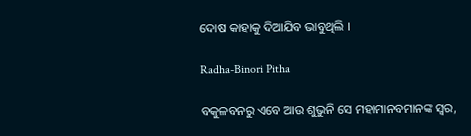ଦୋଷ କାହାକୁ ଦିଆଯିବ ଭାବୁଥିଲି ।

Radha-Binori Pitha

ବକୁଳବନରୁ ଏବେ ଆଉ ଶୁଭୁନି ସେ ମହାମାନବମାନଙ୍କ ସ୍ୱର,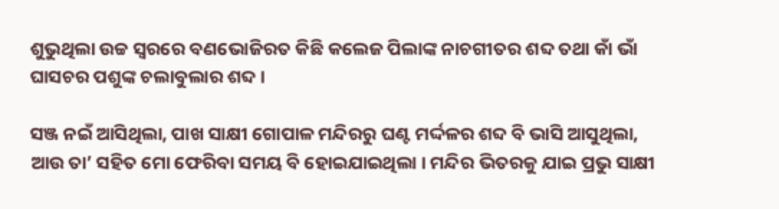ଶୁଭୁଥିଲା ଉଚ୍ଚ ସ୍ୱରରେ ବଣଭୋଜିରତ କିଛି କଲେଜ ପିଲାଙ୍କ ନାଚଗୀତର ଶବ୍ଦ ତଥା କାଁ ଭାଁ ଘାସଚର ପଶୁଙ୍କ ଚଲାବୁଲାର ଶବ୍ଦ ।

ସଞ୍ଜ ନଇଁ ଆସିଥିଲା, ପାଖ ସାକ୍ଷୀ ଗୋପାଳ ମନ୍ଦିରରୁ ଘଣ୍ଟ ମର୍ଦ୍ଦଳର ଶବ୍ଦ ବି ଭାସି ଆସୁଥିଲା, ଆଉ ତା’ ସହିତ ମୋ ଫେରିବା ସମୟ ବି ହୋଇଯାଇଥିଲା । ମନ୍ଦିର ଭିତରକୁ ଯାଇ ପ୍ରଭୁ ସାକ୍ଷୀ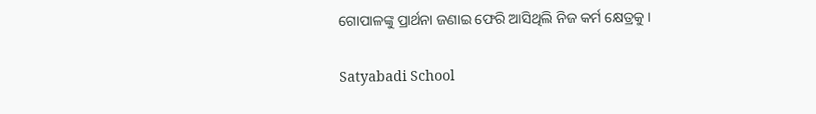ଗୋପାଳଙ୍କୁ ପ୍ରାର୍ଥନା ଜଣାଇ ଫେରି ଆସିଥିଲି ନିଜ କର୍ମ କ୍ଷେତ୍ରକୁ ।

Satyabadi School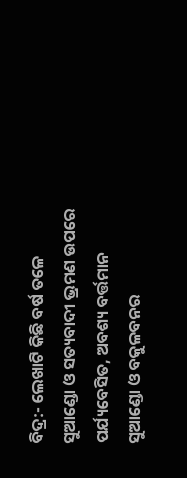ବିଦ୍ର:- ଲେଖାଟି କିଛି ବର୍ଷ ତଳେ ସୁଆଣ୍ଡୋ ଓ ସତ୍ୟବାଦୀ ଭ୍ରମଣ ଉପରେ ପର୍ଯ୍ୟବେସିତ, ଅବଶ୍ୟ ବର୍ତ୍ତମାନ ସୁଆଣ୍ଡୋ ଓ ବକୁଳବନର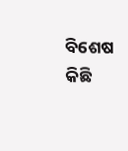ବିଶେଷ କିଛି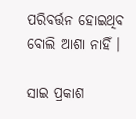ପରିବର୍ତ୍ତନ ହୋଇଥିବ ବୋଲି ଆଶା ନାହିଁ ।

ସାଇ ପ୍ରକାଶ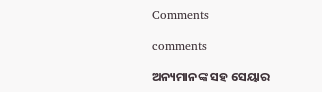Comments

comments

ଅନ୍ୟମାନଙ୍କ ସହ ସେୟାର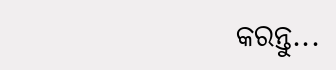କରନ୍ତୁ...